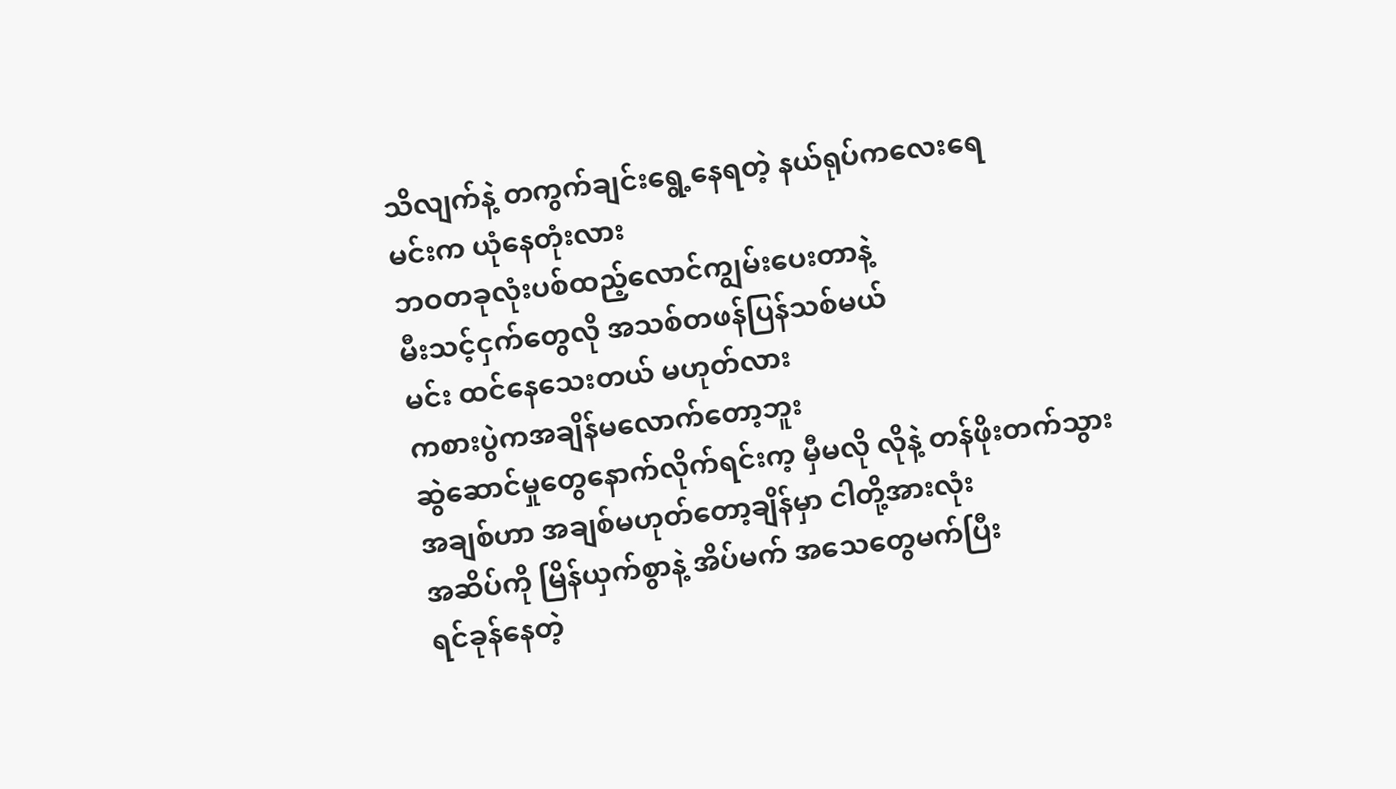သိလျက်နဲ့ တကွက်ချင်းရွေ့နေရတဲ့ နယ်ရုပ်ကလေးရေ
မင်းက ယုံနေတုံးလား
ဘဝတခုလုံးပစ်ထည့်လောင်ကျွမ်းပေးတာနဲ့
မီးသင့်ငှက်တွေလို အသစ်တဖန်ပြန်သစ်မယ်
မင်း ထင်နေသေးတယ် မဟုတ်လား
ကစားပွဲကအချိန်မလောက်တော့ဘူး
ဆွဲဆောင်မှုတွေနောက်လိုက်ရင်းက့ မှီမလို လိုနဲ့ တန်ဖိုးတက်သွား
အချစ်ဟာ အချစ်မဟုတ်တော့ချိန်မှာ ငါတို့အားလုံး
အဆိပ်ကို မြိန်ယှက်စွာနဲ့ အိပ်မက် အသေတွေမက်ပြီး
ရင်ခုန်နေတဲ့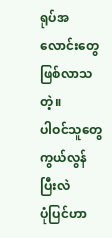ရုပ်အလောင်းတွေဖြစ်လာသတဲ့။
ပါဝင်သူတွေ ကွယ်လွန်ပြီးလဲ
ပုံပြင်ဟာ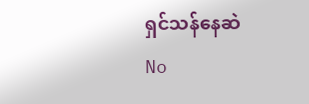ရှင်သန်နေဆဲ
No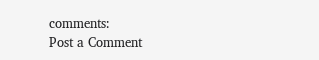comments:
Post a Comment